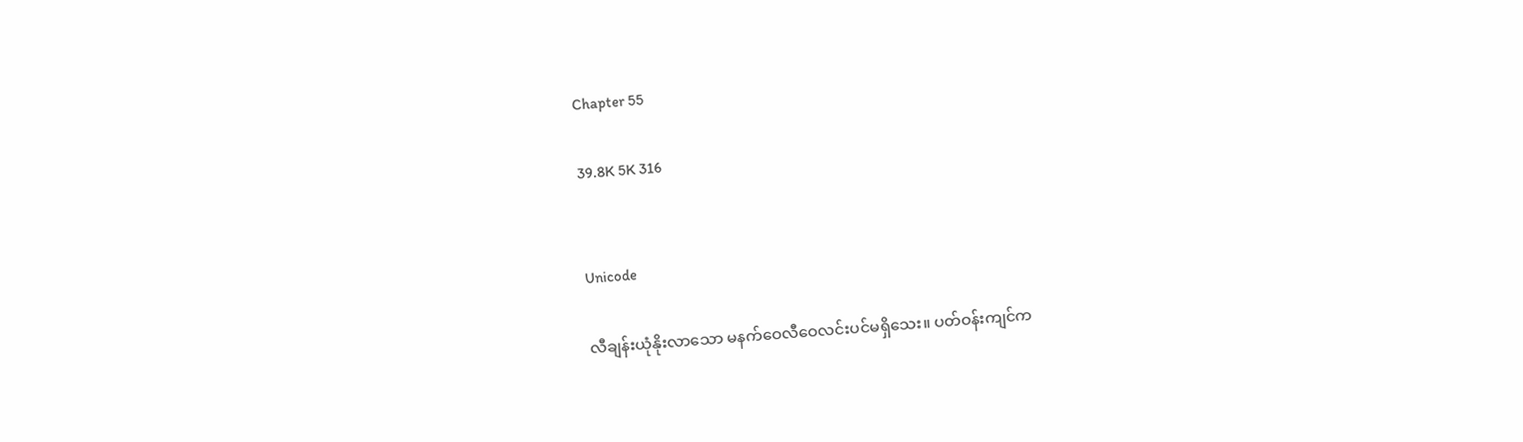Chapter 55

39.8K 5K 316


Unicode

လီချန်းယုံနိုးလာသော မနက်ဝေလီဝေလင်းပင်မရှိသေး။ ပတ်ဝန်းကျင်က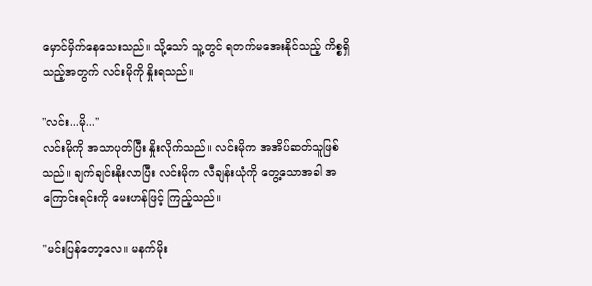မှောင်မှိက်နေသေးသည်။ သို့သော် သူ့တွင် ရတက်မအေးနိုင်သည့် ကိစ္စရှိသည့်အတွက် လင်းမိုကို နှိုးရသည်။

"လင်း...မို...''
လင်းမိုကို အသာပုတ်ပြီး နှိုးလိုက်သည်။ လင်းမိုက အအိပ်ဆတ်သူဖြစ်သည်။ ချက်ချင်းနိုးလာပြီး လင်းမိုက လီချန်းယုံကို တွေ့သောအခါ အကြောင်းရင်းကို မေးဟန်ဖြင့် ကြည့်သည်။

"မင်းပြန်တော့လေ။ မနက်မိုး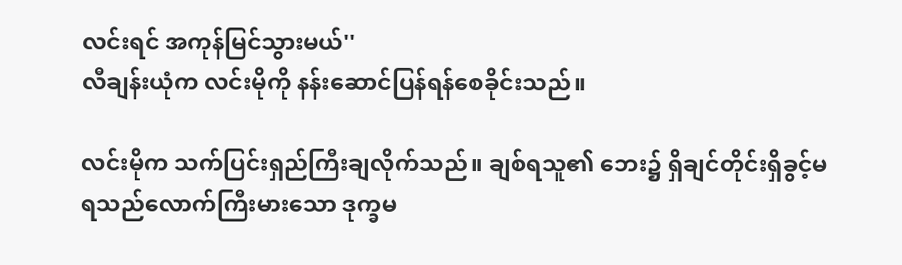လင်းရင် အကုန်မြင်သွားမယ်''
လီချန်းယုံက လင်းမိုကို နန်းဆောင်ပြန်ရန်စေခိုင်းသည်။

လင်းမိုက သက်ပြင်းရှည်ကြီးချလိုက်သည်။ ချစ်ရသူ၏ ဘေး၌ ရှိချင်တိုင်းရှိခွင့်မရသည်လောက်ကြီးမားသော ဒုက္ခမ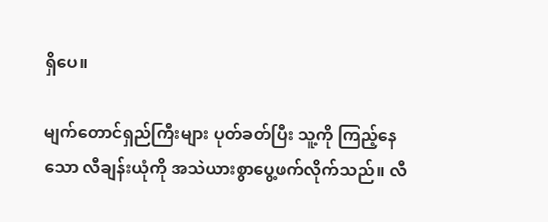ရှိပေ။

မျက်တောင်ရှည်ကြီးများ ပုတ်ခတ်ပြီး သူ့ကို ကြည့်နေသော လီချန်းယုံကို အသဲယားစွာပွေ့ဖက်လိုက်သည်။ လီ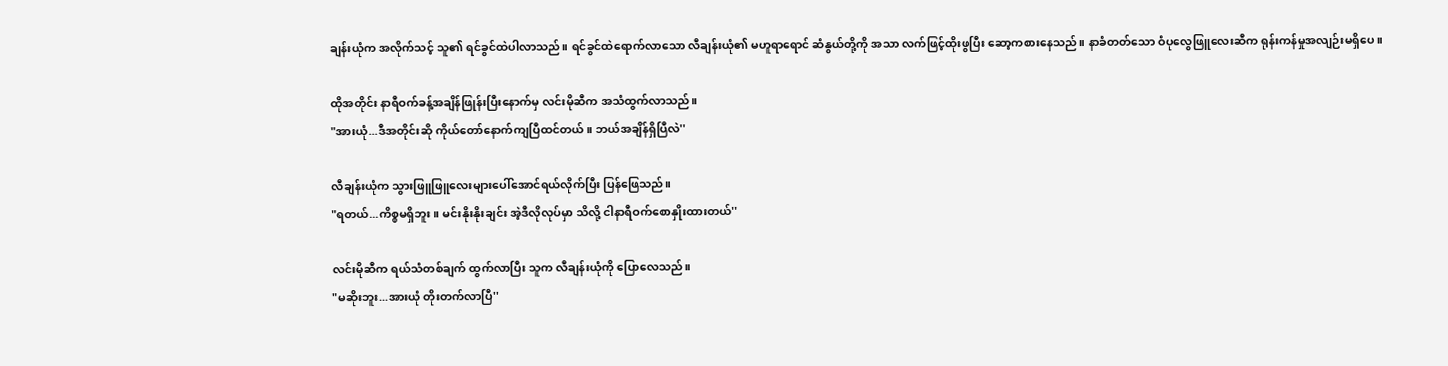ချန်းယုံက အလိုက်သင့် သူ၏ ရင်ခွင်ထဲပါလာသည်။ ရင်ခွင်ထဲရောက်လာသော လီချန်းယုံ၏ မဟူရာရောင် ဆံနွယ်တို့ကို အသာ လက်ဖြင့်ထိုးဖွပြီး ဆော့ကစားနေသည်။ နာခံတတ်သော ဝံပုလွေဖြူလေးဆီက ရုန်းကန်မှုအလျဉ်းမရှိပေ။

ထိုအတိုင်း နာရီဝက်ခန့်အချိန်ဖြုန်းပြီးနောက်မှ လင်းမိုဆီက အသံထွက်လာသည်။
"အားယုံ...ဒီအတိုင်းဆို ကိုယ်တော်နောက်ကျပြီထင်တယ်။ ဘယ်အချိန်ရှိပြီလဲ''

လီချန်းယုံက သွားဖြူဖြူလေးများပေါ်အောင်ရယ်လိုက်ပြီး ပြန်ဖြေသည်။
"ရတယ်...ကိစ္စမရှိဘူး။ မင်းနိုးနိုးချင်း အဲ့ဒီလိုလုပ်မှာ သိလို့ ငါနာရီဝက်စောနှိုးထားတယ်''

လင်းမိုဆီက ရယ်သံတစ်ချက် ထွက်လာပြီး သူက လီချန်းယုံကို ပြောလေသည်။
"မဆိုးဘူး...အားယုံ တိုးတက်လာပြီ''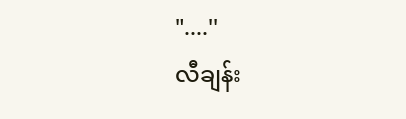"....''
လီချန်း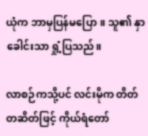ယုံက ဘာမှပြန်မပြော။ သူ၏ နှာခေါင်းသာ ရှုံ့ပြသည်။

လာစဉ်ကသို့ပင် လင်းမိုက တိတ်တဆိတ်ဖြင့် ကိုယ်ရံတော်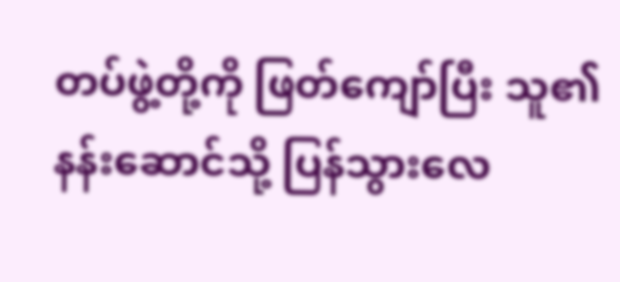တပ်ဖွဲ့တို့ကို ဖြတ်ကျော်ပြီး သူ၏ နန်းဆောင်သို့ ပြန်သွားလေ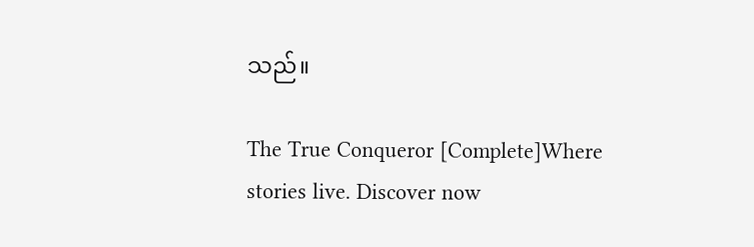သည်။

The True Conqueror [Complete]Where stories live. Discover now